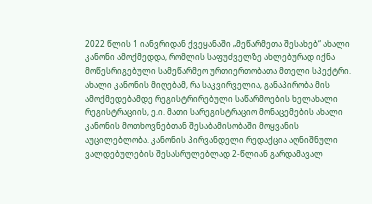2022 წლის 1 იანვრიდან ქვეყანაში „მეწარმეთა შესახებ“ ახალი კანონი ამოქმედდა, რომლის საფუძველზე ახლებურად იქნა მოწესრიგებული სამეწარმეო ურთიერთობათა მთელი სპექტრი. ახალი კანონის მიღებამ, რა საკვირველია, განაპირობა მის ამოქმედებამდე რეგისტრირებული საწარმოების ხელახალი რეგისტრაციის, ე.ი. მათი სარეგისტრაციო მონაცემების ახალი კანონის მოთხოვნებთან შესაბამისობაში მოყვანის აუცილებლობა. კანონის პირვანდელი რედაქცია აღნიშნული ვალდებულების შესასრულებლად 2-წლიან გარდამავალ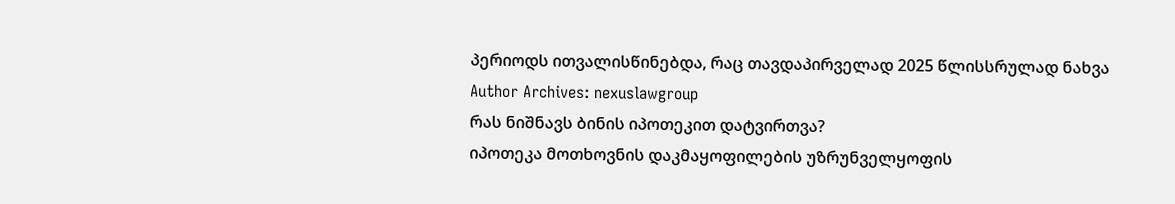პერიოდს ითვალისწინებდა, რაც თავდაპირველად 2025 წლისსრულად ნახვა
Author Archives: nexuslawgroup
რას ნიშნავს ბინის იპოთეკით დატვირთვა?
იპოთეკა მოთხოვნის დაკმაყოფილების უზრუნველყოფის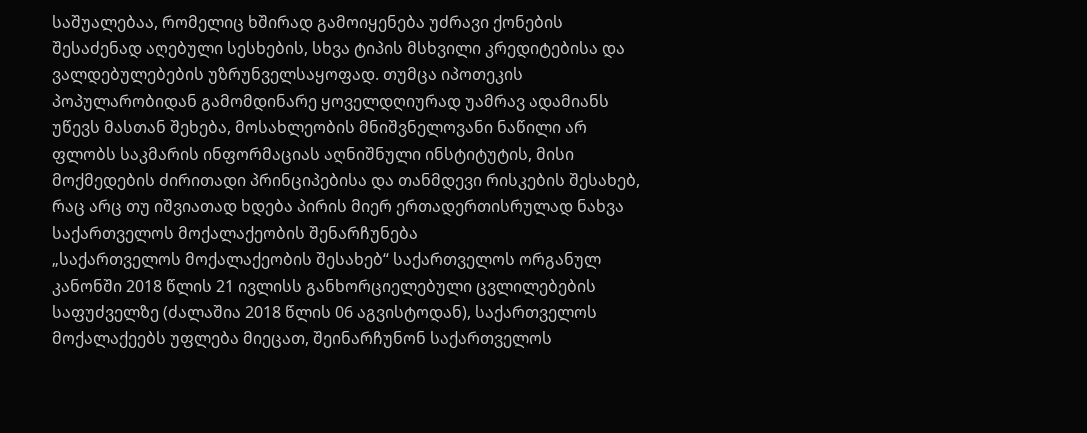საშუალებაა, რომელიც ხშირად გამოიყენება უძრავი ქონების შესაძენად აღებული სესხების, სხვა ტიპის მსხვილი კრედიტებისა და ვალდებულებების უზრუნველსაყოფად. თუმცა იპოთეკის პოპულარობიდან გამომდინარე ყოველდღიურად უამრავ ადამიანს უწევს მასთან შეხება, მოსახლეობის მნიშვნელოვანი ნაწილი არ ფლობს საკმარის ინფორმაციას აღნიშნული ინსტიტუტის, მისი მოქმედების ძირითადი პრინციპებისა და თანმდევი რისკების შესახებ, რაც არც თუ იშვიათად ხდება პირის მიერ ერთადერთისრულად ნახვა
საქართველოს მოქალაქეობის შენარჩუნება
„საქართველოს მოქალაქეობის შესახებ“ საქართველოს ორგანულ კანონში 2018 წლის 21 ივლისს განხორციელებული ცვლილებების საფუძველზე (ძალაშია 2018 წლის 06 აგვისტოდან), საქართველოს მოქალაქეებს უფლება მიეცათ, შეინარჩუნონ საქართველოს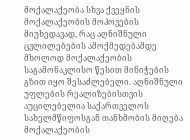მოქალაქეობა სხვა ქვეყნის მოქალაქეობის მოპოვების მიუხედავად, რაც აღნიშნული ცვლილებების ამოქმედებამდე მხოლოდ მოქალაქეობის საგამონაკლისო წესით მინიჭების გზით იყო შესაძლებელი. აღნიშნული უფლების რეალიზებისთვის აუცილებელია საქართველოს სახელმწიფოსგან თანხმობის მიღება მოქალაქეობის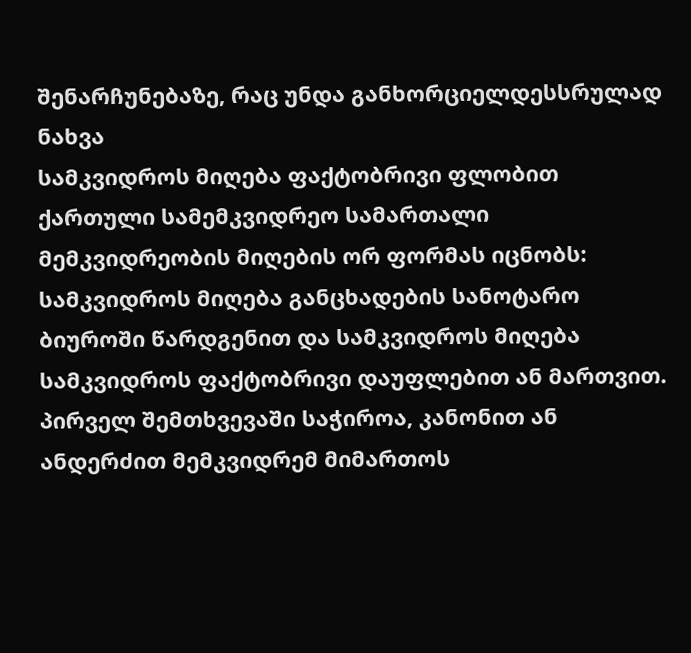შენარჩუნებაზე, რაც უნდა განხორციელდესსრულად ნახვა
სამკვიდროს მიღება ფაქტობრივი ფლობით
ქართული სამემკვიდრეო სამართალი მემკვიდრეობის მიღების ორ ფორმას იცნობს: სამკვიდროს მიღება განცხადების სანოტარო ბიუროში წარდგენით და სამკვიდროს მიღება სამკვიდროს ფაქტობრივი დაუფლებით ან მართვით. პირველ შემთხვევაში საჭიროა, კანონით ან ანდერძით მემკვიდრემ მიმართოს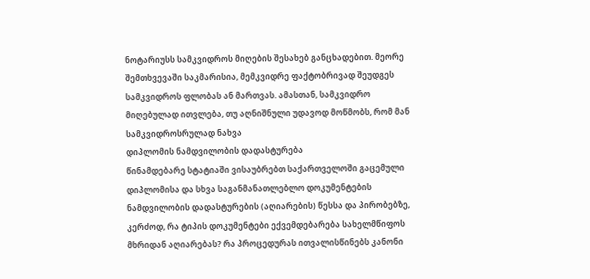ნოტარიუსს სამკვიდროს მიღების შესახებ განცხადებით. მეორე შემთხვევაში საკმარისია, მემკვიდრე ფაქტობრივად შეუდგეს სამკვიდროს ფლობას ან მართვას. ამასთან, სამკვიდრო მიღებულად ითვლება, თუ აღნიშნული უდავოდ მოწმობს, რომ მან სამკვიდროსრულად ნახვა
დიპლომის ნამდვილობის დადასტურება
წინამდებარე სტატიაში ვისაუბრებთ საქართველოში გაცემული დიპლომისა და სხვა საგანმანათლებლო დოკუმენტების ნამდვილობის დადასტურების (აღიარების) წესსა და პირობებზე, კერძოდ, რა ტიპის დოკუმენტები ექვემდებარება სახელმწიფოს მხრიდან აღიარებას? რა პროცედურას ითვალისწინებს კანონი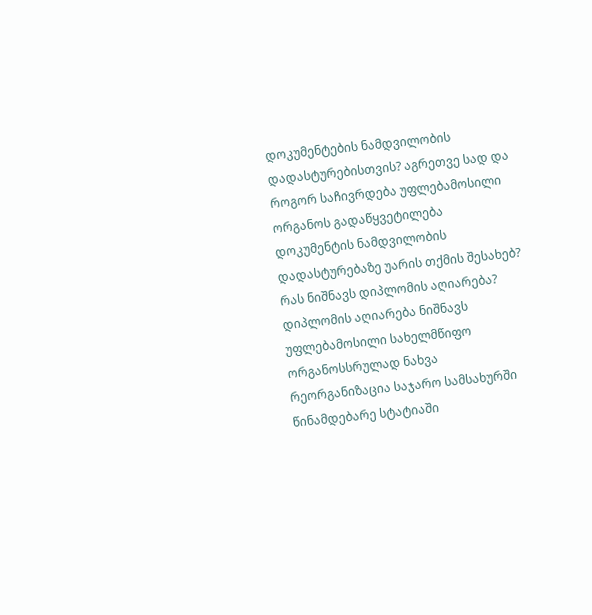დოკუმენტების ნამდვილობის დადასტურებისთვის? აგრეთვე სად და როგორ საჩივრდება უფლებამოსილი ორგანოს გადაწყვეტილება დოკუმენტის ნამდვილობის დადასტურებაზე უარის თქმის შესახებ? რას ნიშნავს დიპლომის აღიარება? დიპლომის აღიარება ნიშნავს უფლებამოსილი სახელმწიფო ორგანოსსრულად ნახვა
რეორგანიზაცია საჯარო სამსახურში
წინამდებარე სტატიაში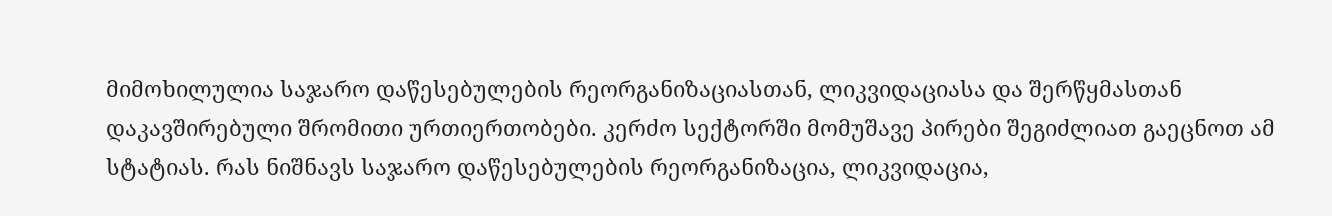მიმოხილულია საჯარო დაწესებულების რეორგანიზაციასთან, ლიკვიდაციასა და შერწყმასთან დაკავშირებული შრომითი ურთიერთობები. კერძო სექტორში მომუშავე პირები შეგიძლიათ გაეცნოთ ამ სტატიას. რას ნიშნავს საჯარო დაწესებულების რეორგანიზაცია, ლიკვიდაცია,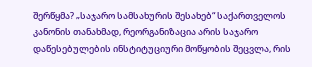შერწყმა? „საჯარო სამსახურის შესახებ“ საქართველოს კანონის თანახმად, რეორგანიზაცია არის საჯარო დაწესებულების ინსტიტუციური მოწყობის შეცვლა, რის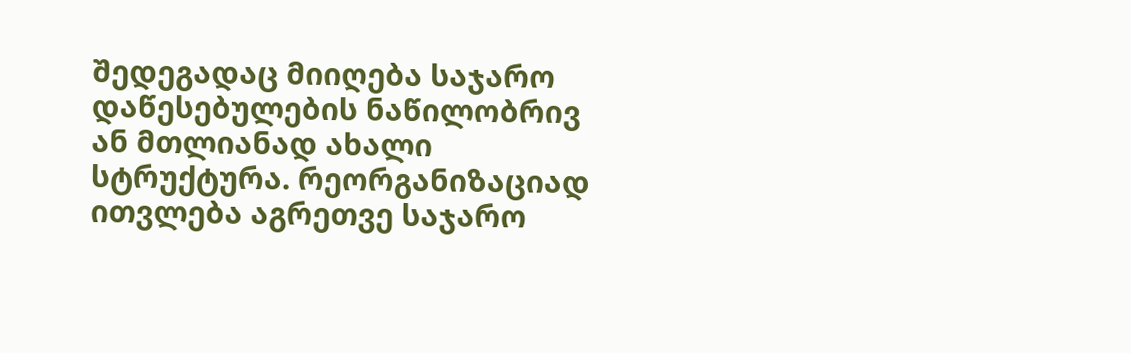შედეგადაც მიიღება საჯარო დაწესებულების ნაწილობრივ ან მთლიანად ახალი სტრუქტურა. რეორგანიზაციად ითვლება აგრეთვე საჯარო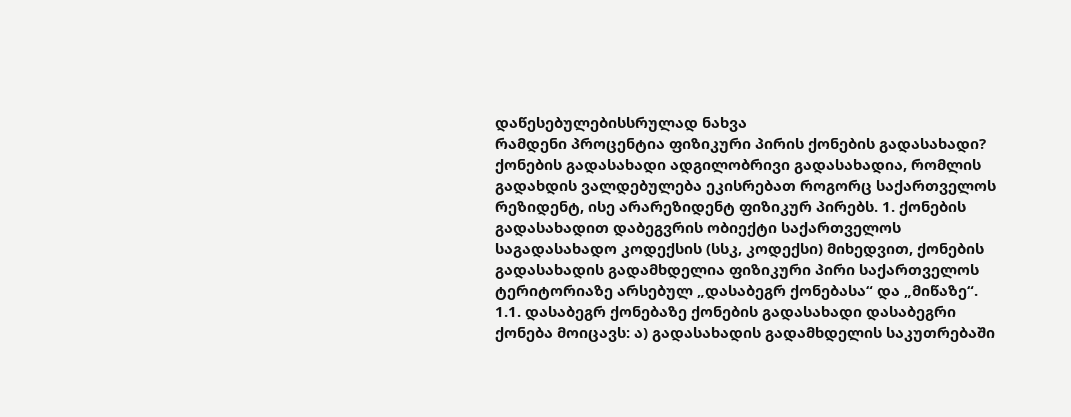დაწესებულებისსრულად ნახვა
რამდენი პროცენტია ფიზიკური პირის ქონების გადასახადი?
ქონების გადასახადი ადგილობრივი გადასახადია, რომლის გადახდის ვალდებულება ეკისრებათ როგორც საქართველოს რეზიდენტ, ისე არარეზიდენტ ფიზიკურ პირებს. 1. ქონების გადასახადით დაბეგვრის ობიექტი საქართველოს საგადასახადო კოდექსის (სსკ, კოდექსი) მიხედვით, ქონების გადასახადის გადამხდელია ფიზიკური პირი საქართველოს ტერიტორიაზე არსებულ „დასაბეგრ ქონებასა“ და „მიწაზე“. 1.1. დასაბეგრ ქონებაზე ქონების გადასახადი დასაბეგრი ქონება მოიცავს: ა) გადასახადის გადამხდელის საკუთრებაში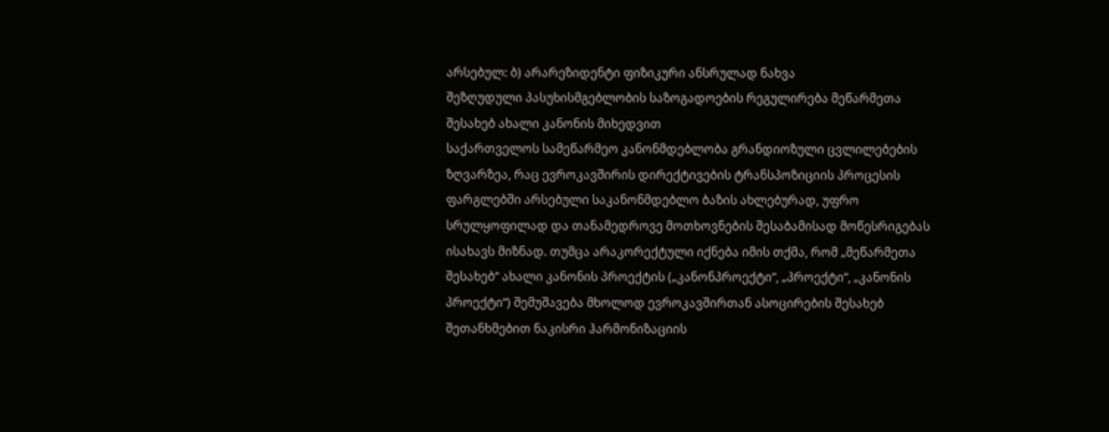არსებულ: ბ) არარეზიდენტი ფიზიკური ანსრულად ნახვა
შეზღუდული პასუხისმგებლობის საზოგადოების რეგულირება მეწარმეთა შესახებ ახალი კანონის მიხედვით
საქართველოს სამეწარმეო კანონმდებლობა გრანდიოზული ცვლილებების ზღვარზეა, რაც ევროკავშირის დირექტივების ტრანსპოზიციის პროცესის ფარგლებში არსებული საკანონმდებლო ბაზის ახლებურად, უფრო სრულყოფილად და თანამედროვე მოთხოვნების შესაბამისად მოწესრიგებას ისახავს მიზნად. თუმცა არაკორექტული იქნება იმის თქმა, რომ „მეწარმეთა შესახებ“ ახალი კანონის პროექტის („კანონპროექტი“, „პროექტი“, „კანონის პროექტი“) შემუშავება მხოლოდ ევროკავშირთან ასოცირების შესახებ შეთანხმებით ნაკისრი ჰარმონიზაციის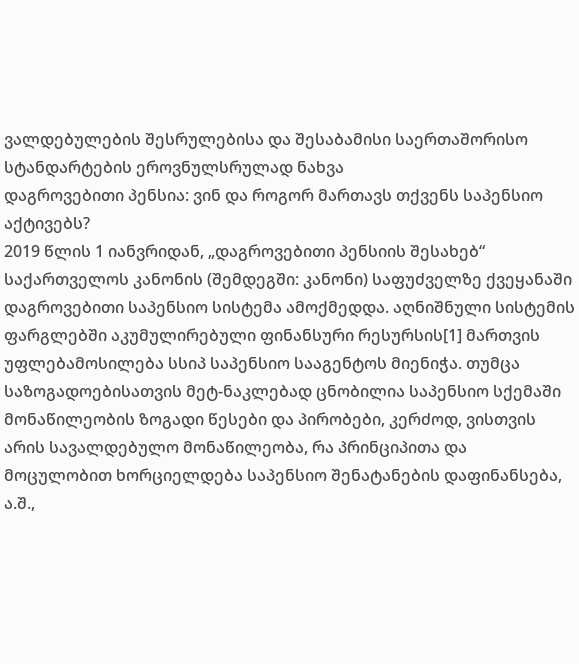ვალდებულების შესრულებისა და შესაბამისი საერთაშორისო სტანდარტების ეროვნულსრულად ნახვა
დაგროვებითი პენსია: ვინ და როგორ მართავს თქვენს საპენსიო აქტივებს?
2019 წლის 1 იანვრიდან, „დაგროვებითი პენსიის შესახებ“ საქართველოს კანონის (შემდეგში: კანონი) საფუძველზე ქვეყანაში დაგროვებითი საპენსიო სისტემა ამოქმედდა. აღნიშნული სისტემის ფარგლებში აკუმულირებული ფინანსური რესურსის[1] მართვის უფლებამოსილება სსიპ საპენსიო სააგენტოს მიენიჭა. თუმცა საზოგადოებისათვის მეტ-ნაკლებად ცნობილია საპენსიო სქემაში მონაწილეობის ზოგადი წესები და პირობები, კერძოდ, ვისთვის არის სავალდებულო მონაწილეობა, რა პრინციპითა და მოცულობით ხორციელდება საპენსიო შენატანების დაფინანსება, ა.შ.,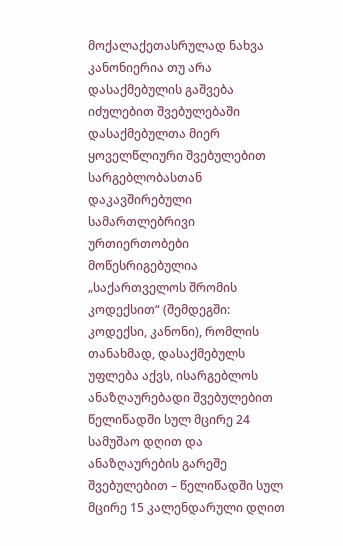მოქალაქეთასრულად ნახვა
კანონიერია თუ არა დასაქმებულის გაშვება იძულებით შვებულებაში
დასაქმებულთა მიერ ყოველწლიური შვებულებით სარგებლობასთან დაკავშირებული სამართლებრივი ურთიერთობები მოწესრიგებულია „საქართველოს შრომის კოდექსით“ (შემდეგში: კოდექსი, კანონი), რომლის თანახმად, დასაქმებულს უფლება აქვს, ისარგებლოს ანაზღაურებადი შვებულებით წელიწადში სულ მცირე 24 სამუშაო დღით და ანაზღაურების გარეშე შვებულებით – წელიწადში სულ მცირე 15 კალენდარული დღით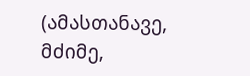(ამასთანავე, მძიმე,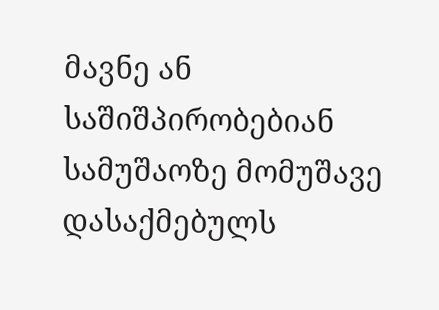მავნე ან საშიშპირობებიან სამუშაოზე მომუშავე დასაქმებულს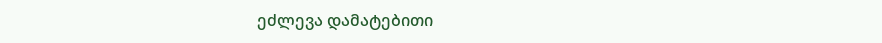ეძლევა დამატებითი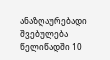ანაზღაურებადი შვებულება წელიწადში 10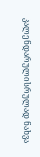კალენდარულისრულად ნახვა